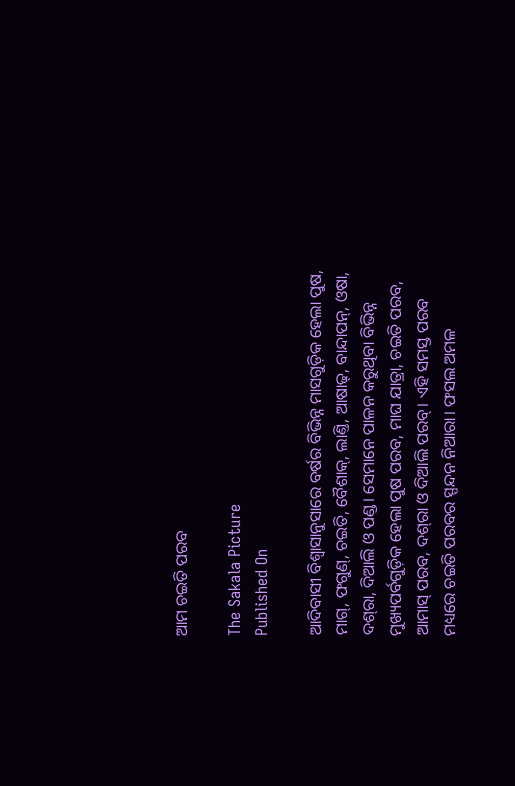ଆମ ଚଇତି ପରବ

The Sakala Picture
Published On

ଆଦିବାସୀ ବିଶ୍ୱାସାନୁସାରେ ବର୍ଷର ବିଭିନ୍ନ ମାସଗୁଡ଼ିକ ହେଲା ପୁଷ, ମାଗ୍, ଫଗୁଣ୍, ଚଇତି, ବୈଶାକ୍, ଲାଣ୍ତି, ଆଷାଢ୍, ବାନ୍ଦାପନ୍, ଓଷା, ଦଶ୍‌ରା, ଦିଆଲି ଓ ପଣ୍ଡ। ସେମାନେ ପାଳନ କରୁଥିବା ବିଭିନ୍ନ ମୁଖ୍ୟପର୍ବଗୁଡ଼ିକ ହେଲା ପୁଷ ପରବ, ମାଘ ଯାତ୍ରା, ଚଇତି ପରବ, ଆମାସ୍ ପରବ, ଦଶ୍‌ରା ଓ ଦିଆଲି ପରବ୍। ଏହି ସମସ୍ତ ପରବ ମଧ୍ୟରେ ଚଇତି ପରବର ସ୍ପନ୍ଦନ ନିଆରା। ଫସଲ ଅମଳ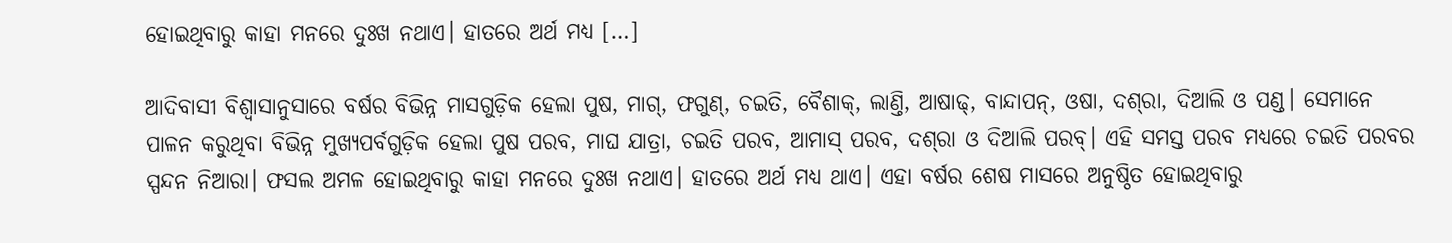ହୋଇଥିବାରୁ କାହା ମନରେ ଦୁଃଖ ନଥାଏ। ହାତରେ ଅର୍ଥ ମଧ୍ୟ […]

ଆଦିବାସୀ ବିଶ୍ୱାସାନୁସାରେ ବର୍ଷର ବିଭିନ୍ନ ମାସଗୁଡ଼ିକ ହେଲା ପୁଷ, ମାଗ୍, ଫଗୁଣ୍, ଚଇତି, ବୈଶାକ୍, ଲାଣ୍ତି, ଆଷାଢ୍, ବାନ୍ଦାପନ୍, ଓଷା, ଦଶ୍‌ରା, ଦିଆଲି ଓ ପଣ୍ଡ। ସେମାନେ ପାଳନ କରୁଥିବା ବିଭିନ୍ନ ମୁଖ୍ୟପର୍ବଗୁଡ଼ିକ ହେଲା ପୁଷ ପରବ, ମାଘ ଯାତ୍ରା, ଚଇତି ପରବ, ଆମାସ୍ ପରବ, ଦଶ୍‌ରା ଓ ଦିଆଲି ପରବ୍। ଏହି ସମସ୍ତ ପରବ ମଧ୍ୟରେ ଚଇତି ପରବର ସ୍ପନ୍ଦନ ନିଆରା। ଫସଲ ଅମଳ ହୋଇଥିବାରୁ କାହା ମନରେ ଦୁଃଖ ନଥାଏ। ହାତରେ ଅର୍ଥ ମଧ୍ୟ ଥାଏ। ଏହା ବର୍ଷର ଶେଷ ମାସରେ ଅନୁଷ୍ଠିତ ହୋଇଥିବାରୁ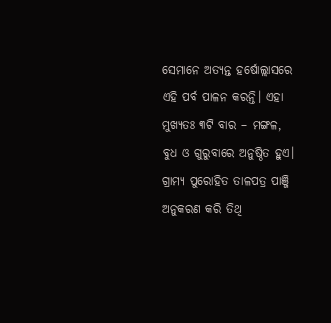ସେମାନେ ଅତ୍ୟନ୍ତ ହର୍ଷୋଲ୍ଲାସରେ ଏହି ପର୍ବ ପାଳନ କରନ୍ତି। ଏହା ମୁଖ୍ୟତଃ ୩ଟି ବାର – ମଙ୍ଗଳ, ବୁଧ ଓ ଗୁରୁବାରେ ଅନୁଷ୍ଠିତ ହୁଏ। ଗ୍ରାମ୍ୟ ପୁରୋହିତ ତାଳପତ୍ର ପାଞ୍ଜି ଅନୁକରଣ କରି ତିଥି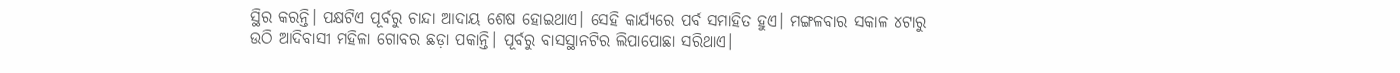ସ୍ଥିର କରନ୍ତି। ପକ୍ଷଟିଏ ପୂର୍ବରୁ ଚାନ୍ଦା ଆଦାୟ ଶେଷ ହୋଇଥାଏ। ସେହି କାର୍ଯ୍ୟରେ ପର୍ବ ସମାହିତ ହୁଏ। ମଙ୍ଗଳବାର ସକାଳ ୪ଟାରୁ ଉଠି ଆଦିବାସୀ ମହିଳା ଗୋବର ଛଡ଼ା ପକାନ୍ତି। ପୂର୍ବରୁ ବାସସ୍ଥାନଟିର ଲିପାପୋଛା ସରିଥାଏ।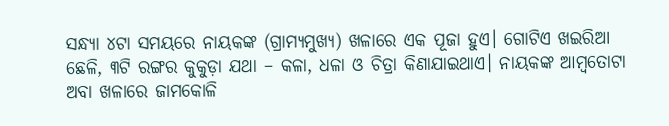ସନ୍ଧ୍ୟା ୪ଟା ସମୟରେ ନାୟକଙ୍କ (ଗ୍ରାମ୍ୟମୁଖ୍ୟ) ଖଳାରେ ଏକ ପୂଜା ହୁଏ। ଗୋଟିଏ ଖଇରିଆ ଛେଳି, ୩ଟି ରଙ୍ଗର କୁକୁଡ଼ା ଯଥା – କଳା, ଧଳା ଓ ଚିତ୍ରା କିଣାଯାଇଥାଏ। ନାୟକଙ୍କ ଆମ୍ବତୋଟା ଅବା ଖଳାରେ ଜାମକୋଳି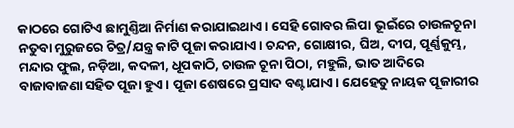କାଠରେ ଗୋଟିଏ ଛାମୁଣ୍ତିଆ ନିର୍ମାଣ କରାଯାଇଥାଏ। ସେହି ଗୋବର ଲିପା ଭୂଇଁରେ ଚାଉଳଚୂନା ନତୁବା ମୁରୁଜରେ ଚିତ୍ର/ଯନ୍ତ୍ର କାଟି ପୂଜା କରାଯାଏ। ଚନ୍ଦନ, ଗୋକ୍ଷୀର, ଘିଅ, ଦୀପ, ପୂର୍ଣ୍ଣକୁମ୍ଭ, ମନ୍ଦାର ଫୁଲ, ନଡ଼ିଆ, କଦଳୀ, ଧୂପକାଠି, ଚାଉଳ ଚୂନା ପିଠା, ମହୁଲି, ଭାତ ଆଦିରେ ବାଜାବାଜଣା ସହିତ ପୂଜା ହୁଏ। ପୂଜା ଶେଷରେ ପ୍ରସାଦ ବଣ୍ଟାଯାଏ। ଯେହେତୁ ନାୟକ ପୂଜାରୀର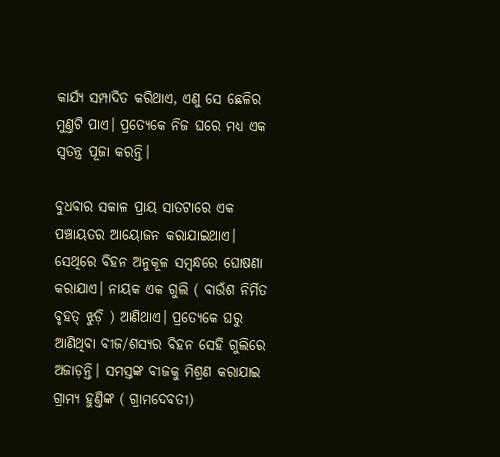କାର୍ଯ୍ୟ ସମ୍ପାଦିତ କରିଥାଏ, ଏଣୁ ସେ ଛେଳିର ମୁଣ୍ତଟି ପାଏ। ପ୍ରତ୍ୟେକେ ନିଜ ଘରେ ମଧ୍ୟ ଏକ ସ୍ୱତନ୍ତ୍ର ପୂଜା କରନ୍ତି।

ବୁଧବାର ସକାଳ ପ୍ରାୟ ସାତଟାରେ ଏକ ପଞ୍ଚାୟତର ଆୟୋଜନ କରାଯାଇଥାଏ। ସେଥିରେ ବିହନ ଅନୁକୂଳ ସମ୍ବନ୍ଧରେ ଘୋଷଣା କରାଯାଏ। ନାୟକ ଏକ ଗୁଲି ( ବାଉଁଶ ନିର୍ମିତ ବୃହତ୍ ଝୁଡ଼ି ) ଆଣିଥାଏ। ପ୍ରତ୍ୟେକେ ଘରୁ ଆଣିଥିବା ବୀଜ/ଶସ୍ୟର ବିହନ ସେହି ଗୁଲିରେ ଅଜାଡ଼ନ୍ତି। ସମସ୍ତଙ୍କ ବୀଜକୁ ମିଶ୍ରଣ କରାଯାଇ ଗ୍ରାମ୍ୟ ହୁଣ୍ତିଙ୍କ ( ଗ୍ରାମଦେବତୀ)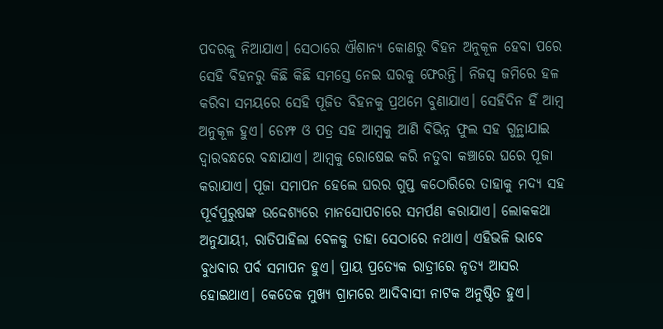ପଦରକୁ ନିଆଯାଏ। ସେଠାରେ ଐଶାନ୍ୟ କୋଣରୁ ବିହନ ଅନୁକୂଳ ହେବା ପରେ ସେହି ବିହନରୁ କିଛି କିଛି ସମସ୍ତେ ନେଇ ଘରକୁ ଫେରନ୍ତି। ନିଜସ୍ୱ ଜମିରେ ହଳ କରିବା ସମୟରେ ସେହି ପୂଜିତ ବିହନକୁ ପ୍ରଥମେ ବୁଣାଯାଏ। ସେହିଦିନ ହିଁ ଆମ୍ବ ଅନୁକୂଳ ହୁଏ। ଡେମ୍ଫ ଓ ପତ୍ର ସହ ଆମ୍ବକୁ ଆଣି ବିଭିନ୍ନ ଫୁଲ ସହ ଗୁନ୍ଥାଯାଇ ଦ୍ୱାରବନ୍ଧରେ ବନ୍ଧାଯାଏ। ଆମ୍ବକୁ ରୋଷେଇ କରି ନତୁବା କଞ୍ଚାରେ ଘରେ ପୂଜା କରାଯାଏ। ପୂଜା ସମାପନ ହେଲେ ଘରର ଗୁପ୍ତ କଠୋରିରେ ତାହାକୁ ମଦ୍ୟ ସହ ପୂର୍ବପୁରୁଷଙ୍କ ଉଦ୍ଦେଶ୍ୟରେ ମାନସୋପଚାରେ ସମର୍ପଣ କରାଯାଏ। ଲୋକକଥା ଅନୁଯାୟୀ, ରାତିପାହିଲା ବେଳକୁ ତାହା ସେଠାରେ ନଥାଏ। ଏହିଭଳି ଭାବେ ବୁଧବାର ପର୍ବ ସମାପନ ହୁଏ। ପ୍ରାୟ ପ୍ରତ୍ୟେକ ରାତ୍ରୀରେ ନୃତ୍ୟ ଆସର ହୋଇଥାଏ। କେତେକ ମୁଖ୍ୟ ଗ୍ରାମରେ ଆଦିବାସୀ ନାଟକ ଅନୁଷ୍ଠିତ ହୁଏ।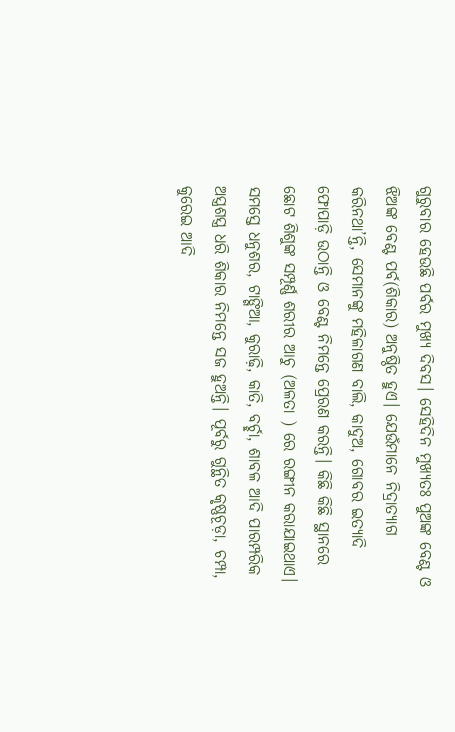ଗୁରୁବାର ହେଉଛି ପର୍ବର ମୁଖ୍ୟ ଦିବସ। ସେହିଦିନ ମୁଖ୍ୟତଃ ପୁଅଙ୍କ ବେଣ୍ଟ ଓ ଝିଅଙ୍କ ବେଣ୍ଟ ପର୍ବ(ଶିକାର) ଅନୁଷ୍ଠିତ ହୁଏ। ଯେଉଁମାନେ ନିଦ୍ରାତ୍ୟାଗ କରିନଥା’ନ୍ତି, ସେମାନଙ୍କୁ ମହିଳାଗଣ ବାଲି, କାଦୁଅ, ଗୋବର ଇତ୍ୟାଦି ଫୋପାଡ଼ି ଉଠାନ୍ତି ଓ ବେଣ୍ଟ ନିମନ୍ତେ ପ୍ରେରଣ କରନ୍ତି। କିଛି କିଛି ସ୍ଥାନରେ ଛୋଟ ଶିଶୁଙ୍କ ସମ୍ପୂର୍ଣ୍ଣ ଶରୀର ଆଚୁ (ଅଳତା ) ରେ ରଙ୍ଗୀନ କରାଯାଇଥାଏ। ସମସ୍ତେ ଧନୁଶର, ଟାଙ୍ଗିଆ, କୁରାଢ଼ି, କାତି, ବର୍ଚ୍ଛା, ଶାବଳ ଆଦି ପାରମ୍ପରିକ ଅସ୍ତ୍ରଶସ୍ତ୍ର ଧରି ଶିକାର ନିମନ୍ତେ ସଜ ହୁଅନ୍ତି। ପୂର୍ବରୁ ଗୁନ୍ଥିତ କୃଷ୍ଣଚୂଡ଼ା, ଚମ୍ପା, କୁରେଇ ଆଦି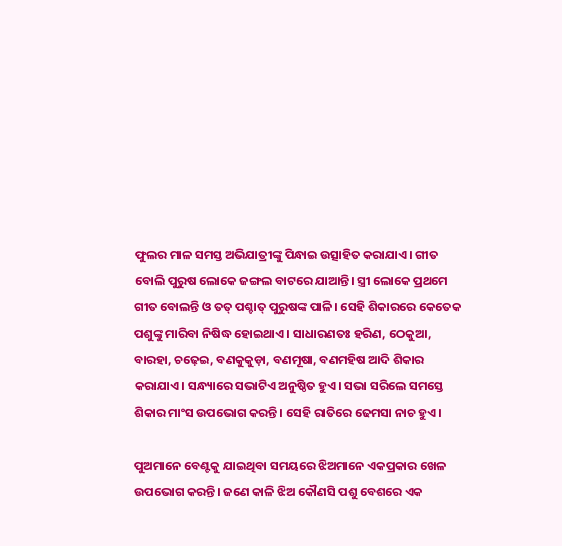ଫୁଲର ମାଳ ସମସ୍ତ ଅଭିଯାତ୍ରୀଙ୍କୁ ପିନ୍ଧାଇ ଉତ୍ସାହିତ କରାଯାଏ। ଗୀତ ବୋଲି ପୁରୁଷ ଲୋକେ ଜଙ୍ଗଲ ବାଟରେ ଯାଆନ୍ତି। ସ୍ତ୍ରୀ ଲୋକେ ପ୍ରଥମେ ଗୀତ ବୋଲନ୍ତି ଓ ତତ୍ ପଶ୍ଚାତ୍ ପୁରୁଷଙ୍କ ପାଳି। ସେହି ଶିକାରରେ କେତେକ ପଶୁଙ୍କୁ ମାରିବା ନିଷିଦ୍ଧ ହୋଇଥାଏ। ସାଧାରଣତଃ ହରିଣ, ଠେକୁଆ, ବାରହା, ଚଢ଼େଇ, ବଣକୁକୁଡ଼ା, ବଣମୂଷା, ବଣମହିଷ ଆଦି ଶିକାର କରାଯାଏ। ସନ୍ଧ୍ୟାରେ ସଭାଟିଏ ଅନୁଷ୍ଠିତ ହୁଏ। ସଭା ସରିଲେ ସମସ୍ତେ ଶିକାର ମାଂସ ଉପଭୋଗ କରନ୍ତି। ସେହି ରାତିରେ ଢେମସା ନାଚ ହୁଏ।

ପୁଅମାନେ ବେଣ୍ଟକୁ ଯାଇଥିବା ସମୟରେ ଝିଅମାନେ ଏକପ୍ରକାର ଖେଳ ଉପଭୋଗ କରନ୍ତି। ଜଣେ କାଳି ଝିଅ କୌଣସି ପଶୁ ବେଶରେ ଏକ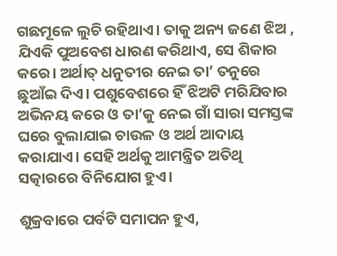ଗଛମୂଳେ ଲୁଚି ରହିଥାଏ। ତାକୁ ଅନ୍ୟ ଜଣେ ଝିଅ , ଯିଏକି ପୁଅବେଶ ଧାରଣ କରିଥାଏ, ସେ ଶିକାର କରେ। ଅର୍ଥାତ୍ ଧନୁତୀର ନେଇ ତା’ ତନୁରେ ଛୁଆଁଇ ଦିଏ। ପଶୁବେଶରେ ହିଁ ଝିଅଟି ମରିଯିବାର ଅଭିନୟ କରେ ଓ ତା’କୁ ନେଇ ଗାଁ ସାରା ସମସ୍ତଙ୍କ ଘରେ ବୁଲାଯାଇ ଚାଉଳ ଓ ଅର୍ଥ ଆଦାୟ କରାଯାଏ। ସେହି ଅର୍ଥକୁ ଆମନ୍ତ୍ରିତ ଅତିଥି ସତ୍କାରରେ ବିନିଯୋଗ ହୁଏ।

ଶୁକ୍ରବାରେ ପର୍ବଟି ସମାପନ ହୁଏ,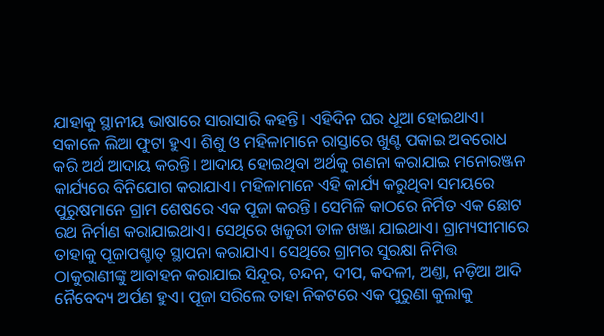ଯାହାକୁ ସ୍ଥାନୀୟ ଭାଷାରେ ସାରାସାରି କହନ୍ତି। ଏହିଦିନ ଘର ଧୂଆ ହୋଇଥାଏ। ସକାଳେ ଲିଆ ଫୁଟା ହୁଏ। ଶିଶୁ ଓ ମହିଳାମାନେ ରାସ୍ତାରେ ଖୁଣ୍ଟ ପକାଇ ଅବରୋଧ କରି ଅର୍ଥ ଆଦାୟ କରନ୍ତି। ଆଦାୟ ହୋଇଥିବା ଅର୍ଥକୁ ଗଣନା କରାଯାଇ ମନୋରଞ୍ଜନ କାର୍ଯ୍ୟରେ ବିନିଯୋଗ କରାଯାଏ। ମହିଳାମାନେ ଏହି କାର୍ଯ୍ୟ କରୁଥିବା ସମୟରେ ପୁରୁଷମାନେ ଗ୍ରାମ ଶେଷରେ ଏକ ପୂଜା କରନ୍ତି। ସେମିଳି କାଠରେ ନିର୍ମିତ ଏକ ଛୋଟ ରଥ ନିର୍ମାଣ କରାଯାଇଥାଏ। ସେଥିରେ ଖଜୁରୀ ଡାଳ ଖଞ୍ଜା ଯାଇଥାଏ। ଗ୍ରାମ୍ୟସୀମାରେ ତାହାକୁ ପୂଜାପଶ୍ଚାତ୍ ସ୍ଥାପନା କରାଯାଏ। ସେଥିରେ ଗ୍ରାମର ସୁରକ୍ଷା ନିମିତ୍ତ ଠାକୁରାଣୀଙ୍କୁ ଆବାହନ କରାଯାଇ ସିନ୍ଦୂର, ଚନ୍ଦନ, ଦୀପ, କଦଳୀ, ଅଣ୍ତା, ନଡ଼ିଆ ଆଦି ନୈବେଦ୍ୟ ଅର୍ପଣ ହୁଏ। ପୂଜା ସରିଲେ ତାହା ନିକଟରେ ଏକ ପୁରୁଣା କୁଲାକୁ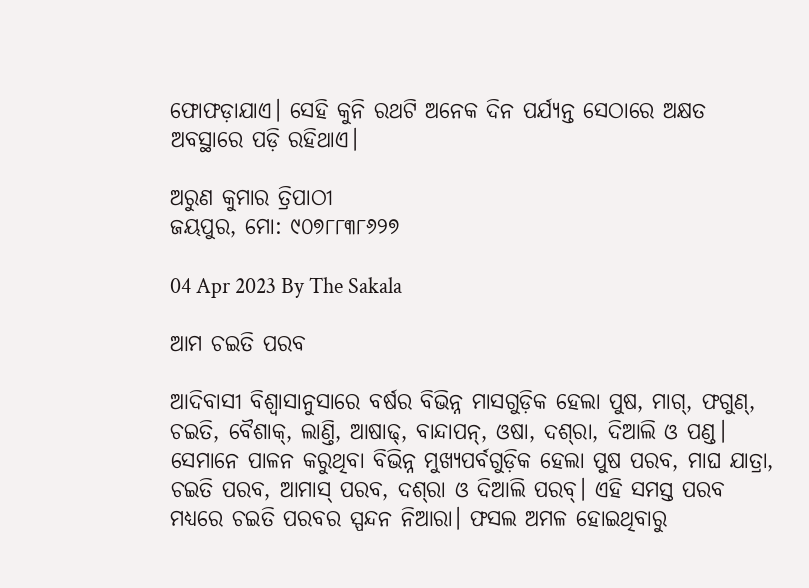ଫୋଫଡ଼ାଯାଏ। ସେହି କୁନି ରଥଟି ଅନେକ ଦିନ ପର୍ଯ୍ୟନ୍ତ ସେଠାରେ ଅକ୍ଷତ ଅବସ୍ଥାରେ ପଡ଼ି ରହିଥାଏ।

ଅରୁଣ କୁମାର ତ୍ରିପାଠୀ
ଜୟପୁର, ମୋ: ୯୦୭୮୮୩୮୬୨୭

04 Apr 2023 By The Sakala

ଆମ ଚଇତି ପରବ

ଆଦିବାସୀ ବିଶ୍ୱାସାନୁସାରେ ବର୍ଷର ବିଭିନ୍ନ ମାସଗୁଡ଼ିକ ହେଲା ପୁଷ, ମାଗ୍, ଫଗୁଣ୍, ଚଇତି, ବୈଶାକ୍, ଲାଣ୍ତି, ଆଷାଢ୍, ବାନ୍ଦାପନ୍, ଓଷା, ଦଶ୍‌ରା, ଦିଆଲି ଓ ପଣ୍ଡ। ସେମାନେ ପାଳନ କରୁଥିବା ବିଭିନ୍ନ ମୁଖ୍ୟପର୍ବଗୁଡ଼ିକ ହେଲା ପୁଷ ପରବ, ମାଘ ଯାତ୍ରା, ଚଇତି ପରବ, ଆମାସ୍ ପରବ, ଦଶ୍‌ରା ଓ ଦିଆଲି ପରବ୍। ଏହି ସମସ୍ତ ପରବ ମଧ୍ୟରେ ଚଇତି ପରବର ସ୍ପନ୍ଦନ ନିଆରା। ଫସଲ ଅମଳ ହୋଇଥିବାରୁ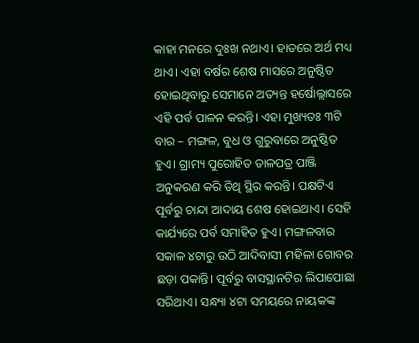କାହା ମନରେ ଦୁଃଖ ନଥାଏ। ହାତରେ ଅର୍ଥ ମଧ୍ୟ ଥାଏ। ଏହା ବର୍ଷର ଶେଷ ମାସରେ ଅନୁଷ୍ଠିତ ହୋଇଥିବାରୁ ସେମାନେ ଅତ୍ୟନ୍ତ ହର୍ଷୋଲ୍ଲାସରେ ଏହି ପର୍ବ ପାଳନ କରନ୍ତି। ଏହା ମୁଖ୍ୟତଃ ୩ଟି ବାର – ମଙ୍ଗଳ, ବୁଧ ଓ ଗୁରୁବାରେ ଅନୁଷ୍ଠିତ ହୁଏ। ଗ୍ରାମ୍ୟ ପୁରୋହିତ ତାଳପତ୍ର ପାଞ୍ଜି ଅନୁକରଣ କରି ତିଥି ସ୍ଥିର କରନ୍ତି। ପକ୍ଷଟିଏ ପୂର୍ବରୁ ଚାନ୍ଦା ଆଦାୟ ଶେଷ ହୋଇଥାଏ। ସେହି କାର୍ଯ୍ୟରେ ପର୍ବ ସମାହିତ ହୁଏ। ମଙ୍ଗଳବାର ସକାଳ ୪ଟାରୁ ଉଠି ଆଦିବାସୀ ମହିଳା ଗୋବର ଛଡ଼ା ପକାନ୍ତି। ପୂର୍ବରୁ ବାସସ୍ଥାନଟିର ଲିପାପୋଛା ସରିଥାଏ। ସନ୍ଧ୍ୟା ୪ଟା ସମୟରେ ନାୟକଙ୍କ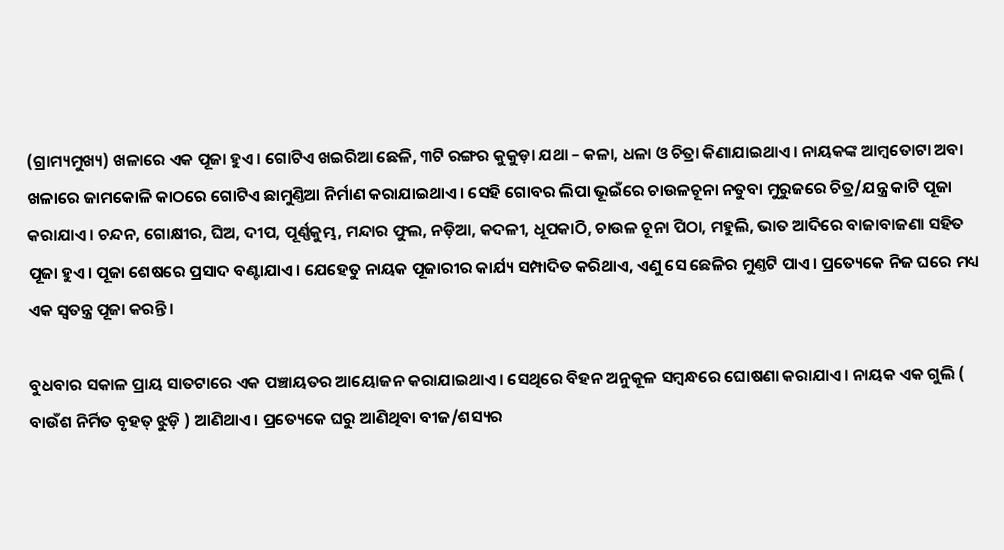(ଗ୍ରାମ୍ୟମୁଖ୍ୟ) ଖଳାରେ ଏକ ପୂଜା ହୁଏ। ଗୋଟିଏ ଖଇରିଆ ଛେଳି, ୩ଟି ରଙ୍ଗର କୁକୁଡ଼ା ଯଥା – କଳା, ଧଳା ଓ ଚିତ୍ରା କିଣାଯାଇଥାଏ। ନାୟକଙ୍କ ଆମ୍ବତୋଟା ଅବା ଖଳାରେ ଜାମକୋଳି କାଠରେ ଗୋଟିଏ ଛାମୁଣ୍ତିଆ ନିର୍ମାଣ କରାଯାଇଥାଏ। ସେହି ଗୋବର ଲିପା ଭୂଇଁରେ ଚାଉଳଚୂନା ନତୁବା ମୁରୁଜରେ ଚିତ୍ର/ଯନ୍ତ୍ର କାଟି ପୂଜା କରାଯାଏ। ଚନ୍ଦନ, ଗୋକ୍ଷୀର, ଘିଅ, ଦୀପ, ପୂର୍ଣ୍ଣକୁମ୍ଭ, ମନ୍ଦାର ଫୁଲ, ନଡ଼ିଆ, କଦଳୀ, ଧୂପକାଠି, ଚାଉଳ ଚୂନା ପିଠା, ମହୁଲି, ଭାତ ଆଦିରେ ବାଜାବାଜଣା ସହିତ ପୂଜା ହୁଏ। ପୂଜା ଶେଷରେ ପ୍ରସାଦ ବଣ୍ଟାଯାଏ। ଯେହେତୁ ନାୟକ ପୂଜାରୀର କାର୍ଯ୍ୟ ସମ୍ପାଦିତ କରିଥାଏ, ଏଣୁ ସେ ଛେଳିର ମୁଣ୍ତଟି ପାଏ। ପ୍ରତ୍ୟେକେ ନିଜ ଘରେ ମଧ୍ୟ ଏକ ସ୍ୱତନ୍ତ୍ର ପୂଜା କରନ୍ତି।

ବୁଧବାର ସକାଳ ପ୍ରାୟ ସାତଟାରେ ଏକ ପଞ୍ଚାୟତର ଆୟୋଜନ କରାଯାଇଥାଏ। ସେଥିରେ ବିହନ ଅନୁକୂଳ ସମ୍ବନ୍ଧରେ ଘୋଷଣା କରାଯାଏ। ନାୟକ ଏକ ଗୁଲି ( ବାଉଁଶ ନିର୍ମିତ ବୃହତ୍ ଝୁଡ଼ି ) ଆଣିଥାଏ। ପ୍ରତ୍ୟେକେ ଘରୁ ଆଣିଥିବା ବୀଜ/ଶସ୍ୟର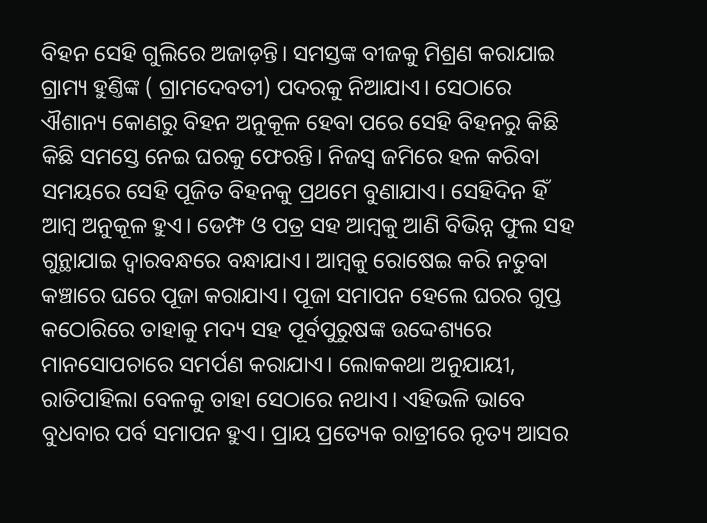ବିହନ ସେହି ଗୁଲିରେ ଅଜାଡ଼ନ୍ତି। ସମସ୍ତଙ୍କ ବୀଜକୁ ମିଶ୍ରଣ କରାଯାଇ ଗ୍ରାମ୍ୟ ହୁଣ୍ତିଙ୍କ ( ଗ୍ରାମଦେବତୀ) ପଦରକୁ ନିଆଯାଏ। ସେଠାରେ ଐଶାନ୍ୟ କୋଣରୁ ବିହନ ଅନୁକୂଳ ହେବା ପରେ ସେହି ବିହନରୁ କିଛି କିଛି ସମସ୍ତେ ନେଇ ଘରକୁ ଫେରନ୍ତି। ନିଜସ୍ୱ ଜମିରେ ହଳ କରିବା ସମୟରେ ସେହି ପୂଜିତ ବିହନକୁ ପ୍ରଥମେ ବୁଣାଯାଏ। ସେହିଦିନ ହିଁ ଆମ୍ବ ଅନୁକୂଳ ହୁଏ। ଡେମ୍ଫ ଓ ପତ୍ର ସହ ଆମ୍ବକୁ ଆଣି ବିଭିନ୍ନ ଫୁଲ ସହ ଗୁନ୍ଥାଯାଇ ଦ୍ୱାରବନ୍ଧରେ ବନ୍ଧାଯାଏ। ଆମ୍ବକୁ ରୋଷେଇ କରି ନତୁବା କଞ୍ଚାରେ ଘରେ ପୂଜା କରାଯାଏ। ପୂଜା ସମାପନ ହେଲେ ଘରର ଗୁପ୍ତ କଠୋରିରେ ତାହାକୁ ମଦ୍ୟ ସହ ପୂର୍ବପୁରୁଷଙ୍କ ଉଦ୍ଦେଶ୍ୟରେ ମାନସୋପଚାରେ ସମର୍ପଣ କରାଯାଏ। ଲୋକକଥା ଅନୁଯାୟୀ, ରାତିପାହିଲା ବେଳକୁ ତାହା ସେଠାରେ ନଥାଏ। ଏହିଭଳି ଭାବେ ବୁଧବାର ପର୍ବ ସମାପନ ହୁଏ। ପ୍ରାୟ ପ୍ରତ୍ୟେକ ରାତ୍ରୀରେ ନୃତ୍ୟ ଆସର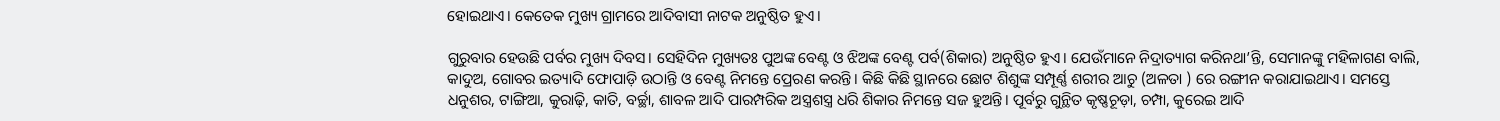ହୋଇଥାଏ। କେତେକ ମୁଖ୍ୟ ଗ୍ରାମରେ ଆଦିବାସୀ ନାଟକ ଅନୁଷ୍ଠିତ ହୁଏ।

ଗୁରୁବାର ହେଉଛି ପର୍ବର ମୁଖ୍ୟ ଦିବସ। ସେହିଦିନ ମୁଖ୍ୟତଃ ପୁଅଙ୍କ ବେଣ୍ଟ ଓ ଝିଅଙ୍କ ବେଣ୍ଟ ପର୍ବ(ଶିକାର) ଅନୁଷ୍ଠିତ ହୁଏ। ଯେଉଁମାନେ ନିଦ୍ରାତ୍ୟାଗ କରିନଥା’ନ୍ତି, ସେମାନଙ୍କୁ ମହିଳାଗଣ ବାଲି, କାଦୁଅ, ଗୋବର ଇତ୍ୟାଦି ଫୋପାଡ଼ି ଉଠାନ୍ତି ଓ ବେଣ୍ଟ ନିମନ୍ତେ ପ୍ରେରଣ କରନ୍ତି। କିଛି କିଛି ସ୍ଥାନରେ ଛୋଟ ଶିଶୁଙ୍କ ସମ୍ପୂର୍ଣ୍ଣ ଶରୀର ଆଚୁ (ଅଳତା ) ରେ ରଙ୍ଗୀନ କରାଯାଇଥାଏ। ସମସ୍ତେ ଧନୁଶର, ଟାଙ୍ଗିଆ, କୁରାଢ଼ି, କାତି, ବର୍ଚ୍ଛା, ଶାବଳ ଆଦି ପାରମ୍ପରିକ ଅସ୍ତ୍ରଶସ୍ତ୍ର ଧରି ଶିକାର ନିମନ୍ତେ ସଜ ହୁଅନ୍ତି। ପୂର୍ବରୁ ଗୁନ୍ଥିତ କୃଷ୍ଣଚୂଡ଼ା, ଚମ୍ପା, କୁରେଇ ଆଦି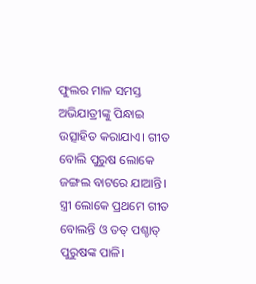ଫୁଲର ମାଳ ସମସ୍ତ ଅଭିଯାତ୍ରୀଙ୍କୁ ପିନ୍ଧାଇ ଉତ୍ସାହିତ କରାଯାଏ। ଗୀତ ବୋଲି ପୁରୁଷ ଲୋକେ ଜଙ୍ଗଲ ବାଟରେ ଯାଆନ୍ତି। ସ୍ତ୍ରୀ ଲୋକେ ପ୍ରଥମେ ଗୀତ ବୋଲନ୍ତି ଓ ତତ୍ ପଶ୍ଚାତ୍ ପୁରୁଷଙ୍କ ପାଳି।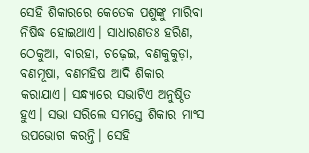ସେହି ଶିକାରରେ କେତେକ ପଶୁଙ୍କୁ ମାରିବା ନିଷିଦ୍ଧ ହୋଇଥାଏ। ସାଧାରଣତଃ ହରିଣ, ଠେକୁଆ, ବାରହା, ଚଢ଼େଇ, ବଣକୁକୁଡ଼ା, ବଣମୂଷା, ବଣମହିଷ ଆଦି ଶିକାର କରାଯାଏ। ସନ୍ଧ୍ୟାରେ ସଭାଟିଏ ଅନୁଷ୍ଠିତ ହୁଏ। ସଭା ସରିଲେ ସମସ୍ତେ ଶିକାର ମାଂସ ଉପଭୋଗ କରନ୍ତି। ସେହି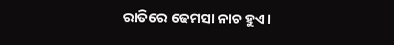ରାତିରେ ଢେମସା ନାଚ ହୁଏ।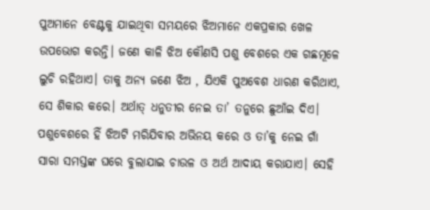ପୁଅମାନେ ବେଣ୍ଟକୁ ଯାଇଥିବା ସମୟରେ ଝିଅମାନେ ଏକପ୍ରକାର ଖେଳ ଉପଭୋଗ କରନ୍ତି। ଜଣେ କାଳି ଝିଅ କୌଣସି ପଶୁ ବେଶରେ ଏକ ଗଛମୂଳେ ଲୁଚି ରହିଥାଏ। ତାକୁ ଅନ୍ୟ ଜଣେ ଝିଅ , ଯିଏକି ପୁଅବେଶ ଧାରଣ କରିଥାଏ, ସେ ଶିକାର କରେ। ଅର୍ଥାତ୍ ଧନୁତୀର ନେଇ ତା’ ତନୁରେ ଛୁଆଁଇ ଦିଏ। ପଶୁବେଶରେ ହିଁ ଝିଅଟି ମରିଯିବାର ଅଭିନୟ କରେ ଓ ତା’କୁ ନେଇ ଗାଁ ସାରା ସମସ୍ତଙ୍କ ଘରେ ବୁଲାଯାଇ ଚାଉଳ ଓ ଅର୍ଥ ଆଦାୟ କରାଯାଏ। ସେହି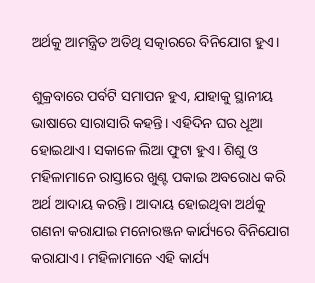ଅର୍ଥକୁ ଆମନ୍ତ୍ରିତ ଅତିଥି ସତ୍କାରରେ ବିନିଯୋଗ ହୁଏ।

ଶୁକ୍ରବାରେ ପର୍ବଟି ସମାପନ ହୁଏ, ଯାହାକୁ ସ୍ଥାନୀୟ ଭାଷାରେ ସାରାସାରି କହନ୍ତି। ଏହିଦିନ ଘର ଧୂଆ ହୋଇଥାଏ। ସକାଳେ ଲିଆ ଫୁଟା ହୁଏ। ଶିଶୁ ଓ ମହିଳାମାନେ ରାସ୍ତାରେ ଖୁଣ୍ଟ ପକାଇ ଅବରୋଧ କରି ଅର୍ଥ ଆଦାୟ କରନ୍ତି। ଆଦାୟ ହୋଇଥିବା ଅର୍ଥକୁ ଗଣନା କରାଯାଇ ମନୋରଞ୍ଜନ କାର୍ଯ୍ୟରେ ବିନିଯୋଗ କରାଯାଏ। ମହିଳାମାନେ ଏହି କାର୍ଯ୍ୟ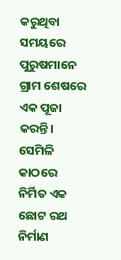କରୁଥିବା ସମୟରେ ପୁରୁଷମାନେ ଗ୍ରାମ ଶେଷରେ ଏକ ପୂଜା କରନ୍ତି। ସେମିଳି କାଠରେ ନିର୍ମିତ ଏକ ଛୋଟ ରଥ ନିର୍ମାଣ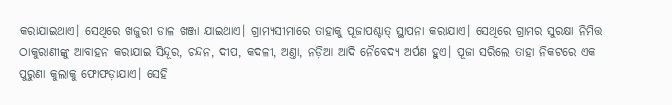କରାଯାଇଥାଏ। ସେଥିରେ ଖଜୁରୀ ଡାଳ ଖଞ୍ଜା ଯାଇଥାଏ। ଗ୍ରାମ୍ୟସୀମାରେ ତାହାକୁ ପୂଜାପଶ୍ଚାତ୍ ସ୍ଥାପନା କରାଯାଏ। ସେଥିରେ ଗ୍ରାମର ସୁରକ୍ଷା ନିମିତ୍ତ ଠାକୁରାଣୀଙ୍କୁ ଆବାହନ କରାଯାଇ ସିନ୍ଦୂର, ଚନ୍ଦନ, ଦୀପ, କଦଳୀ, ଅଣ୍ତା, ନଡ଼ିଆ ଆଦି ନୈବେଦ୍ୟ ଅର୍ପଣ ହୁଏ। ପୂଜା ସରିଲେ ତାହା ନିକଟରେ ଏକ ପୁରୁଣା କୁଲାକୁ ଫୋଫଡ଼ାଯାଏ। ସେହି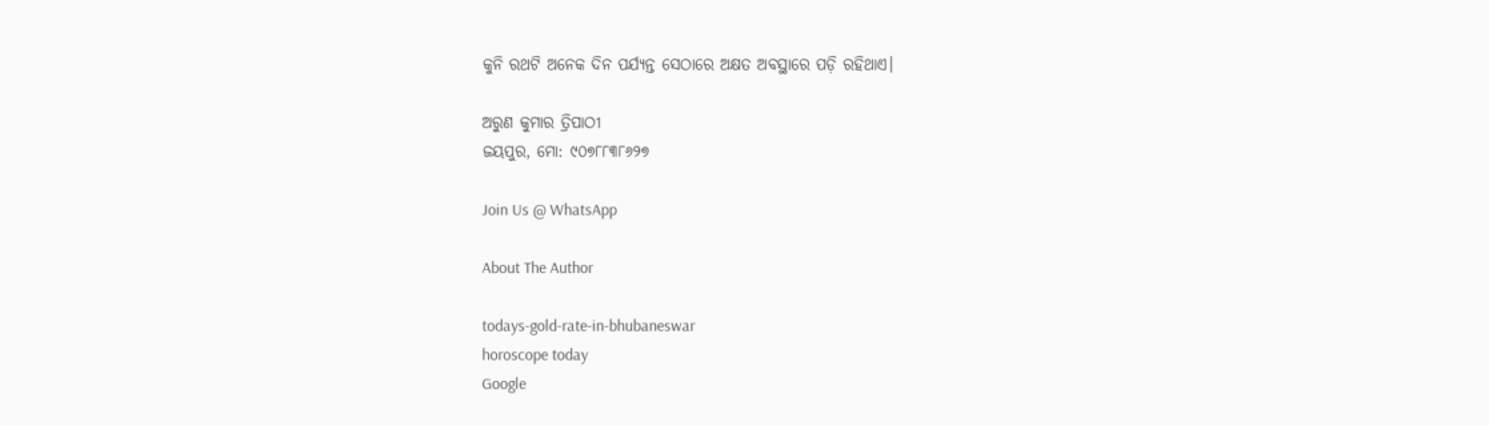କୁନି ରଥଟି ଅନେକ ଦିନ ପର୍ଯ୍ୟନ୍ତ ସେଠାରେ ଅକ୍ଷତ ଅବସ୍ଥାରେ ପଡ଼ି ରହିଥାଏ।

ଅରୁଣ କୁମାର ତ୍ରିପାଠୀ
ଜୟପୁର, ମୋ: ୯୦୭୮୮୩୮୬୨୭

Join Us @ WhatsApp

About The Author

todays-gold-rate-in-bhubaneswar
horoscope today
Google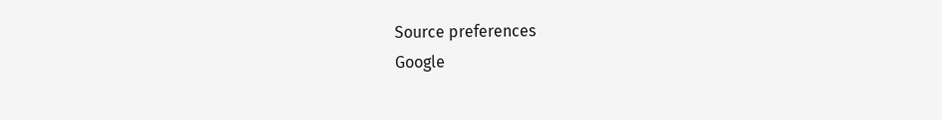Source preferences
Google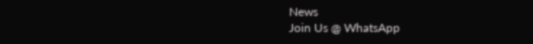News
Join Us @ WhatsApp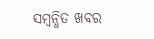ସମ୍ବନ୍ଧିତ ଖବର